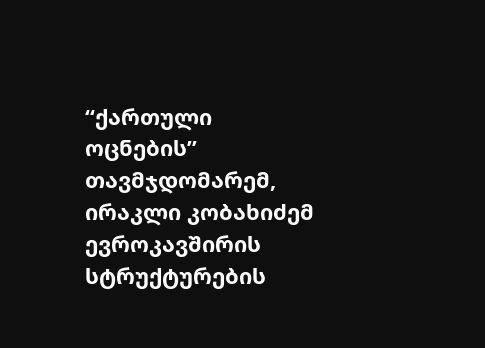“ქართული ოცნების” თავმჯდომარემ, ირაკლი კობახიძემ ევროკავშირის სტრუქტურების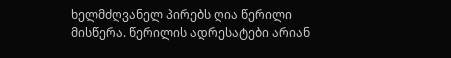ხელმძღვანელ პირებს ღია წერილი მისწერა. წერილის ადრესატები არიან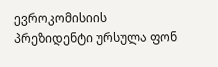ევროკომისიის პრეზიდენტი ურსულა ფონ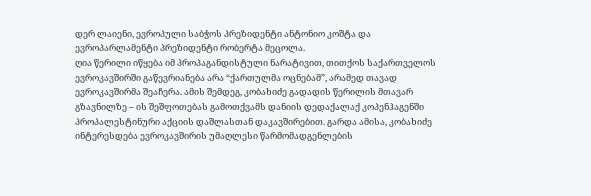დერ ლაიენი, ევროპული საბჭოს პრეზიდენტი ანტონიო კოშტა და ევროპარლამენტი პრეზიდენტი რობერტა მეცოლა.
ღია წერილი იწყება იმ პროპაგანდისტული ნარატივით, თითქოს საქართველოს ევროკავშირში გაწევრიანება არა “ქართულმა ოცნებამ”, არამედ თავად ევროკავშირმა შეაჩერა. ამის შემდეგ, კობახიძე გადადის წერილის მთავარ გზავნილზე – ის შეშფოთებას გამოთქვამს დანიის დედაქალაქ კოპენჰაგენში პროპალესტინური აქციის დაშლასთან დაკავშირებით. გარდა ამისა, კობახიძე ინტერესდება ევროკავშირის უმაღლესი წარმომადგენლების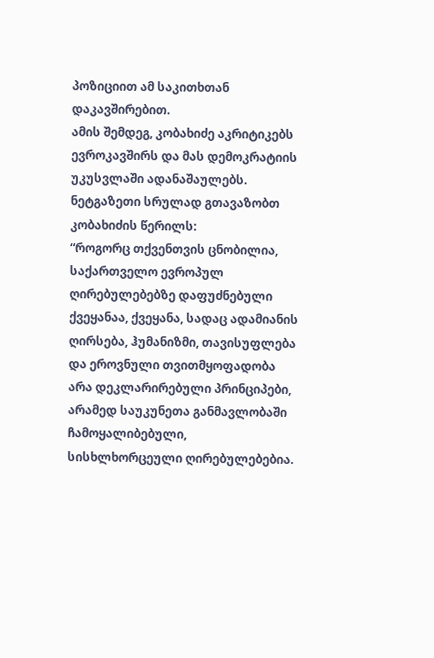პოზიციით ამ საკითხთან დაკავშირებით.
ამის შემდეგ, კობახიძე აკრიტიკებს ევროკავშირს და მას დემოკრატიის უკუსვლაში ადანაშაულებს.
ნეტგაზეთი სრულად გთავაზობთ კობახიძის წერილს:
“როგორც თქვენთვის ცნობილია, საქართველო ევროპულ ღირებულებებზე დაფუძნებული ქვეყანაა, ქვეყანა, სადაც ადამიანის ღირსება, ჰუმანიზმი, თავისუფლება და ეროვნული თვითმყოფადობა არა დეკლარირებული პრინციპები, არამედ საუკუნეთა განმავლობაში ჩამოყალიბებული, სისხლხორცეული ღირებულებებია.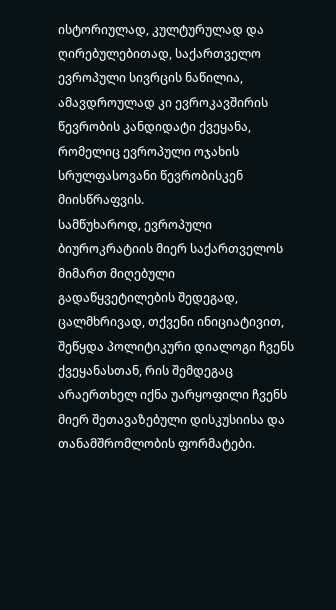ისტორიულად, კულტურულად და ღირებულებითად, საქართველო ევროპული სივრცის ნაწილია, ამავდროულად კი ევროკავშირის წევრობის კანდიდატი ქვეყანა, რომელიც ევროპული ოჯახის სრულფასოვანი წევრობისკენ მიისწრაფვის.
სამწუხაროდ, ევროპული ბიუროკრატიის მიერ საქართველოს მიმართ მიღებული გადაწყვეტილების შედეგად, ცალმხრივად, თქვენი ინიციატივით, შეწყდა პოლიტიკური დიალოგი ჩვენს ქვეყანასთან, რის შემდეგაც არაერთხელ იქნა უარყოფილი ჩვენს მიერ შეთავაზებული დისკუსიისა და თანამშრომლობის ფორმატები.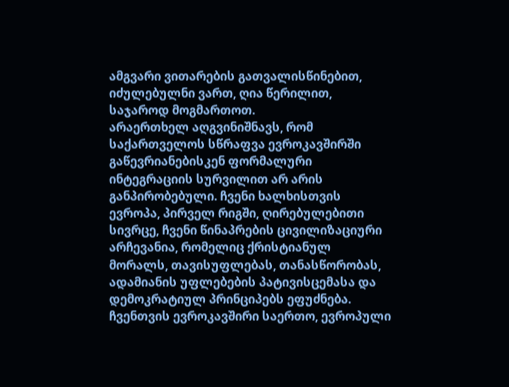ამგვარი ვითარების გათვალისწინებით, იძულებულნი ვართ, ღია წერილით, საჯაროდ მოგმართოთ.
არაერთხელ აღგვინიშნავს, რომ საქართველოს სწრაფვა ევროკავშირში გაწევრიანებისკენ ფორმალური ინტეგრაციის სურვილით არ არის განპირობებული. ჩვენი ხალხისთვის ევროპა, პირველ რიგში, ღირებულებითი სივრცე, ჩვენი წინაპრების ცივილიზაციური არჩევანია, რომელიც ქრისტიანულ მორალს, თავისუფლებას, თანასწორობას, ადამიანის უფლებების პატივისცემასა და დემოკრატიულ პრინციპებს ეფუძნება. ჩვენთვის ევროკავშირი საერთო, ევროპული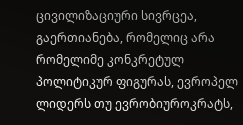ცივილიზაციური სივრცეა, გაერთიანება, რომელიც არა რომელიმე კონკრეტულ პოლიტიკურ ფიგურას, ევროპელ ლიდერს თუ ევრობიუროკრატს,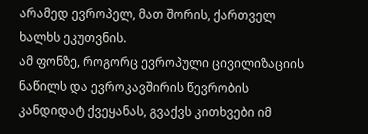არამედ ევროპელ, მათ შორის, ქართველ ხალხს ეკუთვნის.
ამ ფონზე, როგორც ევროპული ცივილიზაციის ნაწილს და ევროკავშირის წევრობის კანდიდატ ქვეყანას, გვაქვს კითხვები იმ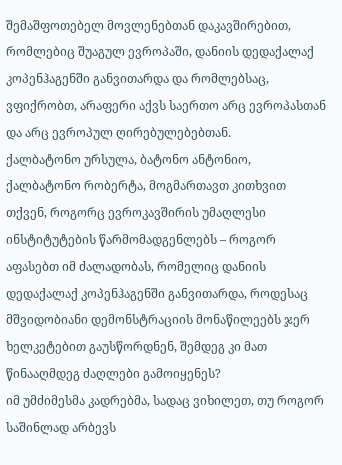შემაშფოთებელ მოვლენებთან დაკავშირებით, რომლებიც შუაგულ ევროპაში, დანიის დედაქალაქ კოპენჰაგენში განვითარდა და რომლებსაც, ვფიქრობთ, არაფერი აქვს საერთო არც ევროპასთან და არც ევროპულ ღირებულებებთან.
ქალბატონო ურსულა, ბატონო ანტონიო, ქალბატონო რობერტა, მოგმართავთ კითხვით თქვენ, როგორც ევროკავშირის უმაღლესი ინსტიტუტების წარმომადგენლებს – როგორ აფასებთ იმ ძალადობას, რომელიც დანიის დედაქალაქ კოპენჰაგენში განვითარდა, როდესაც მშვიდობიანი დემონსტრაციის მონაწილეებს ჯერ ხელკეტებით გაუსწორდნენ, შემდეგ კი მათ წინააღმდეგ ძაღლები გამოიყენეს?
იმ უმძიმესმა კადრებმა, სადაც ვიხილეთ, თუ როგორ საშინლად არბევს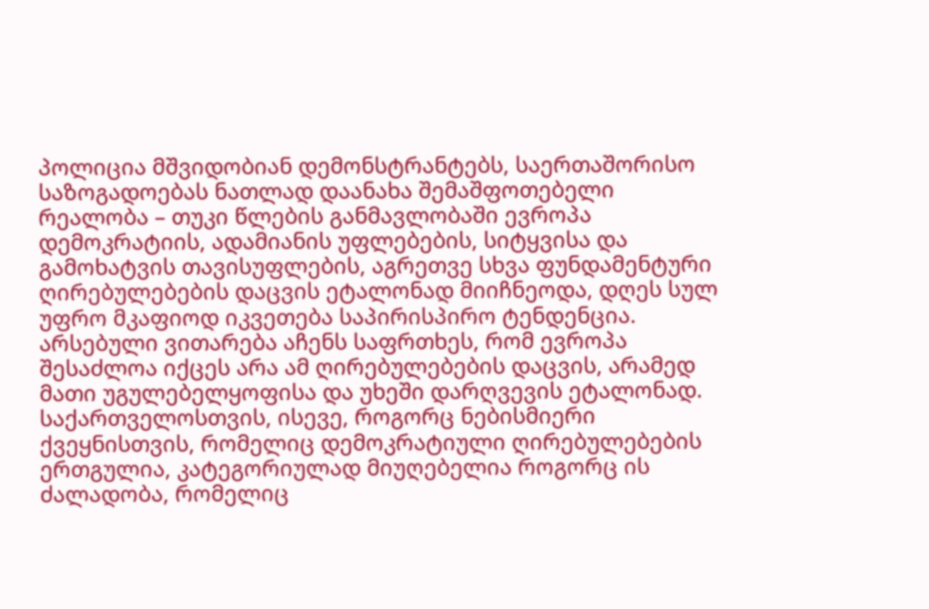პოლიცია მშვიდობიან დემონსტრანტებს, საერთაშორისო საზოგადოებას ნათლად დაანახა შემაშფოთებელი რეალობა – თუკი წლების განმავლობაში ევროპა დემოკრატიის, ადამიანის უფლებების, სიტყვისა და გამოხატვის თავისუფლების, აგრეთვე სხვა ფუნდამენტური ღირებულებების დაცვის ეტალონად მიიჩნეოდა, დღეს სულ უფრო მკაფიოდ იკვეთება საპირისპირო ტენდენცია. არსებული ვითარება აჩენს საფრთხეს, რომ ევროპა შესაძლოა იქცეს არა ამ ღირებულებების დაცვის, არამედ მათი უგულებელყოფისა და უხეში დარღვევის ეტალონად.
საქართველოსთვის, ისევე, როგორც ნებისმიერი ქვეყნისთვის, რომელიც დემოკრატიული ღირებულებების ერთგულია, კატეგორიულად მიუღებელია როგორც ის ძალადობა, რომელიც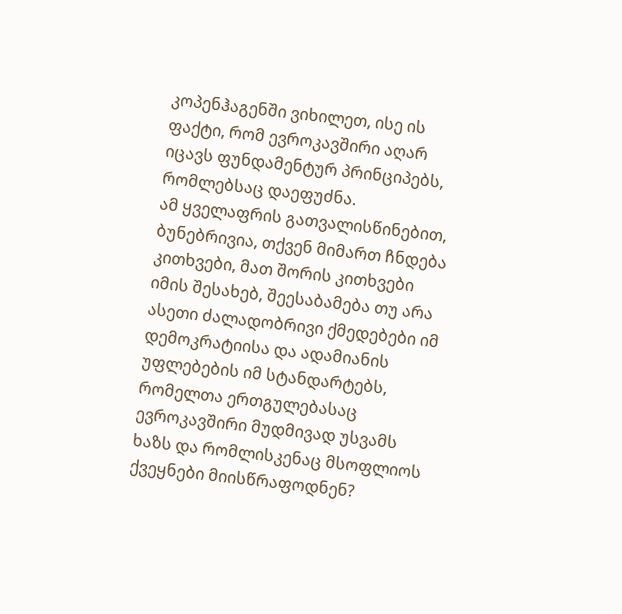კოპენჰაგენში ვიხილეთ, ისე ის ფაქტი, რომ ევროკავშირი აღარ იცავს ფუნდამენტურ პრინციპებს, რომლებსაც დაეფუძნა.
ამ ყველაფრის გათვალისწინებით, ბუნებრივია, თქვენ მიმართ ჩნდება კითხვები, მათ შორის კითხვები იმის შესახებ, შეესაბამება თუ არა ასეთი ძალადობრივი ქმედებები იმ დემოკრატიისა და ადამიანის უფლებების იმ სტანდარტებს, რომელთა ერთგულებასაც ევროკავშირი მუდმივად უსვამს ხაზს და რომლისკენაც მსოფლიოს ქვეყნები მიისწრაფოდნენ?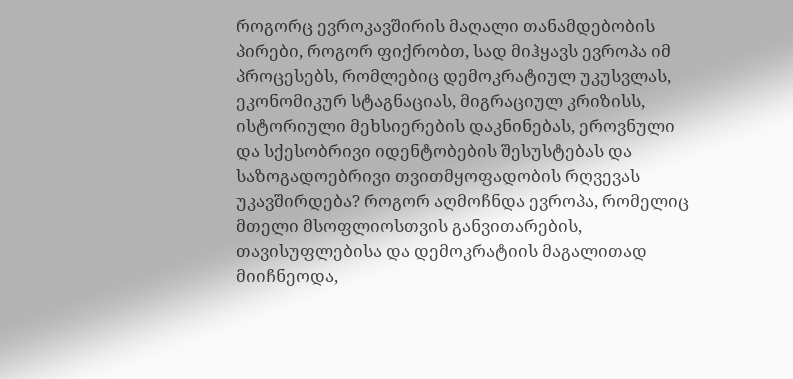როგორც ევროკავშირის მაღალი თანამდებობის პირები, როგორ ფიქრობთ, სად მიჰყავს ევროპა იმ პროცესებს, რომლებიც დემოკრატიულ უკუსვლას, ეკონომიკურ სტაგნაციას, მიგრაციულ კრიზისს, ისტორიული მეხსიერების დაკნინებას, ეროვნული და სქესობრივი იდენტობების შესუსტებას და საზოგადოებრივი თვითმყოფადობის რღვევას უკავშირდება? როგორ აღმოჩნდა ევროპა, რომელიც მთელი მსოფლიოსთვის განვითარების, თავისუფლებისა და დემოკრატიის მაგალითად მიიჩნეოდა,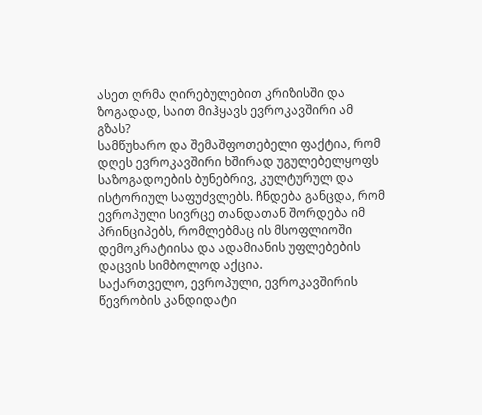ასეთ ღრმა ღირებულებით კრიზისში და ზოგადად, საით მიჰყავს ევროკავშირი ამ გზას?
სამწუხარო და შემაშფოთებელი ფაქტია, რომ დღეს ევროკავშირი ხშირად უგულებელყოფს საზოგადოების ბუნებრივ, კულტურულ და ისტორიულ საფუძვლებს. ჩნდება განცდა, რომ ევროპული სივრცე თანდათან შორდება იმ პრინციპებს, რომლებმაც ის მსოფლიოში დემოკრატიისა და ადამიანის უფლებების დაცვის სიმბოლოდ აქცია.
საქართველო, ევროპული, ევროკავშირის წევრობის კანდიდატი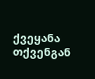ქვეყანა თქვენგან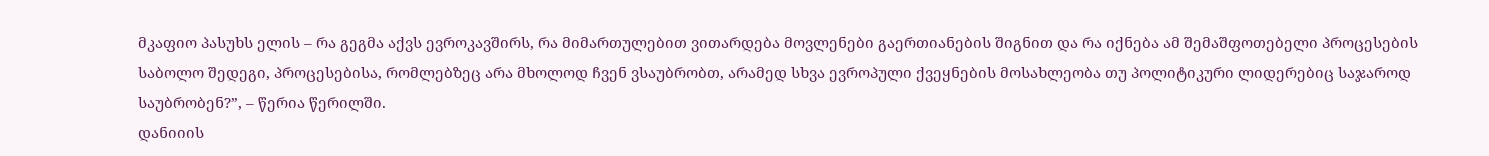მკაფიო პასუხს ელის – რა გეგმა აქვს ევროკავშირს, რა მიმართულებით ვითარდება მოვლენები გაერთიანების შიგნით და რა იქნება ამ შემაშფოთებელი პროცესების საბოლო შედეგი, პროცესებისა, რომლებზეც არა მხოლოდ ჩვენ ვსაუბრობთ, არამედ სხვა ევროპული ქვეყნების მოსახლეობა თუ პოლიტიკური ლიდერებიც საჯაროდ საუბრობენ?”, – წერია წერილში.
დანიიის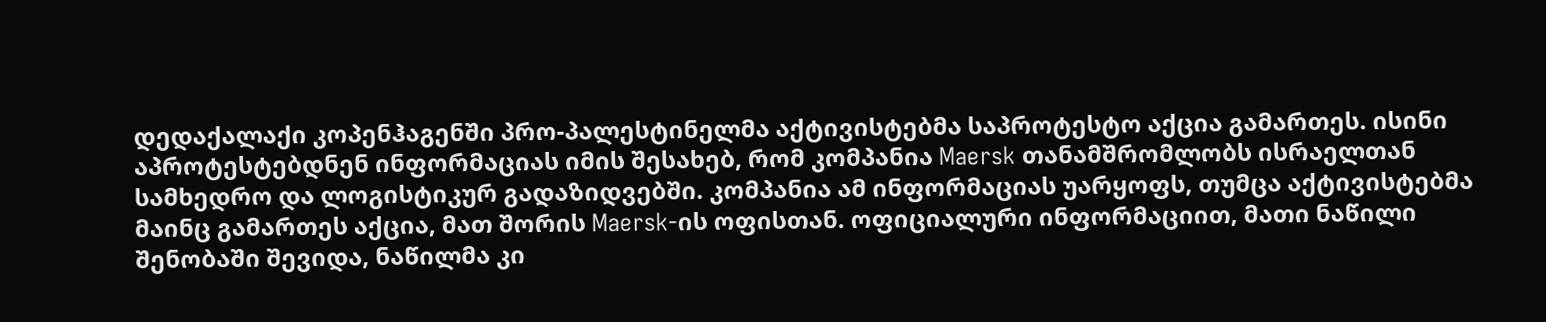დედაქალაქი კოპენჰაგენში პრო-პალესტინელმა აქტივისტებმა საპროტესტო აქცია გამართეს. ისინი აპროტესტებდნენ ინფორმაციას იმის შესახებ, რომ კომპანია Maersk თანამშრომლობს ისრაელთან სამხედრო და ლოგისტიკურ გადაზიდვებში. კომპანია ამ ინფორმაციას უარყოფს, თუმცა აქტივისტებმა მაინც გამართეს აქცია, მათ შორის Maersk-ის ოფისთან. ოფიციალური ინფორმაციით, მათი ნაწილი შენობაში შევიდა, ნაწილმა კი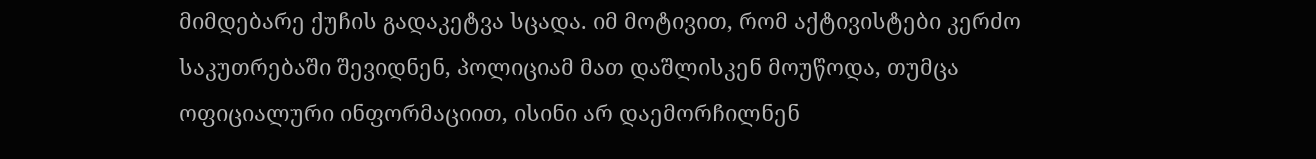მიმდებარე ქუჩის გადაკეტვა სცადა. იმ მოტივით, რომ აქტივისტები კერძო საკუთრებაში შევიდნენ, პოლიციამ მათ დაშლისკენ მოუწოდა, თუმცა ოფიციალური ინფორმაციით, ისინი არ დაემორჩილნენ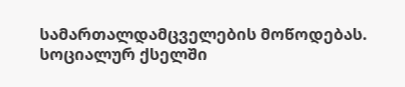სამართალდამცველების მოწოდებას. სოციალურ ქსელში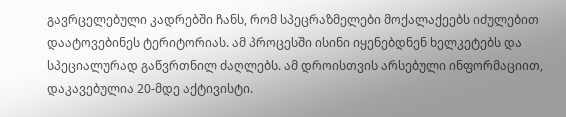გავრცელებული კადრებში ჩანს, რომ სპეცრაზმელები მოქალაქეებს იძულებით დაატოვებინეს ტერიტორიას. ამ პროცესში ისინი იყენებდნენ ხელკეტებს და სპეციალურად გაწვრთნილ ძაღლებს. ამ დროისთვის არსებული ინფორმაციით, დაკავებულია 20-მდე აქტივისტი.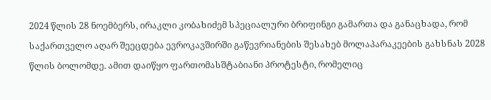2024 წლის 28 ნოემბერს, ირაკლი კობახიძემ სპეციალური ბრიფინგი გამართა და განაცხადა, რომ საქართველო აღარ შეეცდება ევროკავშირში გაწევრიანების შესახებ მოლაპარაკეების გახსნას 2028 წლის ბოლომდე. ამით დაიწყო ფართომასშტაბიანი პროტესტი, რომელიც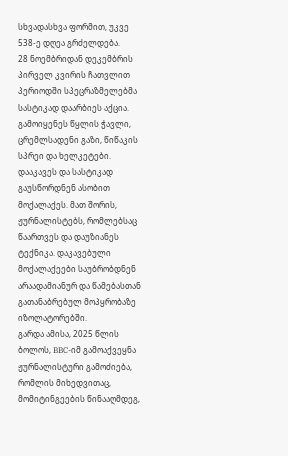სხვადასხვა ფორმით, უკვე 538-ე დღეა გრძელდება.
28 ნოემბრიდან დეკემბრის პირველ კვირის ჩათვლით პერიოდში სპეცრაზმელებმა სასტიკად დაარბიეს აქცია. გამოიყენეს წყლის ჭავლი, ცრემლსადენი გაზი, წიწაკის სპრეი და ხელკეტები. დააკავეს და სასტიკად გაუსწორდნენ ასობით მოქალაქეს. მათ შორის, ჟურნალისტებს, რომლებსაც წაართვეს და დაუზიანეს ტექნიკა. დაკავებული მოქალაქეები საუბრობდნენ არაადამიანურ და წამებასთან გათანაბრებულ მოპყრობაზე იზოლატორებში.
გარდა ამისა, 2025 წლის ბოლოს, BBC-იმ გამოაქვეყნა ჟურნალისტური გამოძიება, რომლის მიხედვითაც, მომიტინგეების წინააღმდეგ,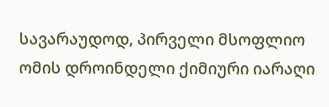სავარაუდოდ, პირველი მსოფლიო ომის დროინდელი ქიმიური იარაღი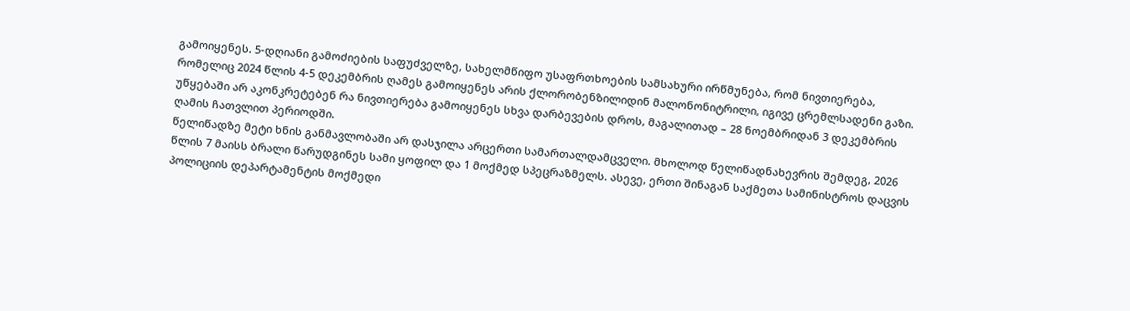გამოიყენეს. 5-დღიანი გამოძიების საფუძველზე, სახელმწიფო უსაფრთხოების სამსახური ირწმუნება, რომ ნივთიერება, რომელიც 2024 წლის 4-5 დეკემბრის ღამეს გამოიყენეს არის ქლორობენზილიდინ მალონონიტრილი, იგივე ცრემლსადენი გაზი. უწყებაში არ აკონკრეტებენ რა ნივთიერება გამოიყენეს სხვა დარბევების დროს, მაგალითად – 28 ნოემბრიდან 3 დეკემბრის ღამის ჩათვლით პერიოდში.
წელიწადზე მეტი ხნის განმავლობაში არ დასჯილა არცერთი სამართალდამცველი. მხოლოდ წელიწადნახევრის შემდეგ, 2026 წლის 7 მაისს ბრალი წარუდგინეს სამი ყოფილ და 1 მოქმედ სპეცრაზმელს. ასევე, ერთი შინაგან საქმეთა სამინისტროს დაცვის პოლიციის დეპარტამენტის მოქმედი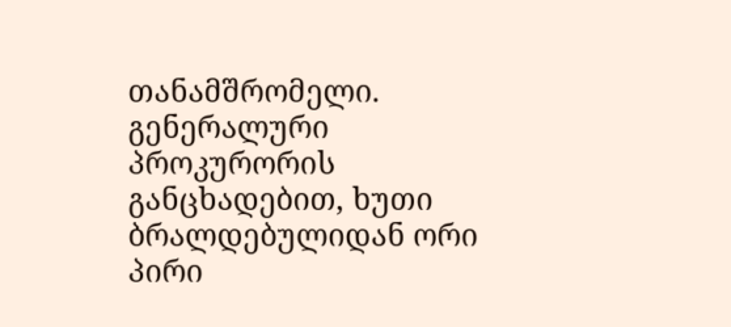თანამშრომელი. გენერალური პროკურორის განცხადებით, ხუთი ბრალდებულიდან ორი პირი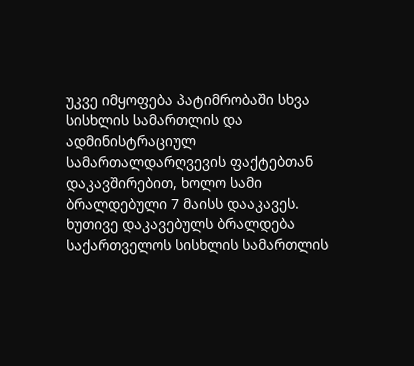უკვე იმყოფება პატიმრობაში სხვა სისხლის სამართლის და ადმინისტრაციულ სამართალდარღვევის ფაქტებთან დაკავშირებით, ხოლო სამი ბრალდებული 7 მაისს დააკავეს.
ხუთივე დაკავებულს ბრალდება საქართველოს სისხლის სამართლის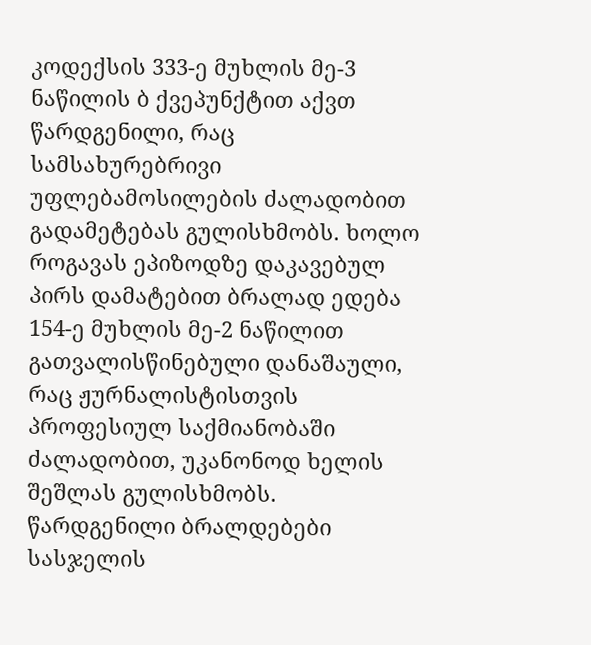კოდექსის 333-ე მუხლის მე-3 ნაწილის ბ ქვეპუნქტით აქვთ წარდგენილი, რაც სამსახურებრივი უფლებამოსილების ძალადობით გადამეტებას გულისხმობს. ხოლო როგავას ეპიზოდზე დაკავებულ პირს დამატებით ბრალად ედება 154-ე მუხლის მე-2 ნაწილით გათვალისწინებული დანაშაული, რაც ჟურნალისტისთვის პროფესიულ საქმიანობაში ძალადობით, უკანონოდ ხელის შეშლას გულისხმობს. წარდგენილი ბრალდებები სასჯელის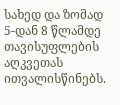სახედ და ზომად 5-დან 8 წლამდე თავისუფლების აღკვეთას ითვალისწინებს.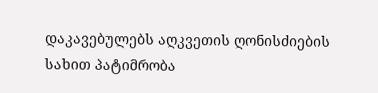დაკავებულებს აღკვეთის ღონისძიების სახით პატიმრობა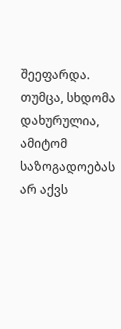შეეფარდა. თუმცა, სხდომა დახურულია, ამიტომ საზოგადოებას არ აქვს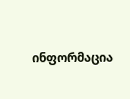ინფორმაცია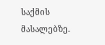საქმის მასალებზე.